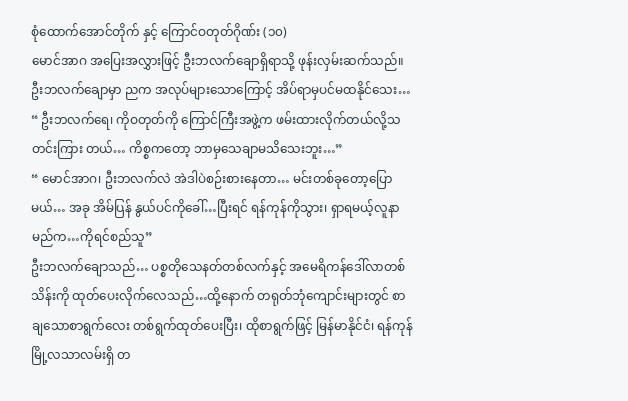စုံထောက်အောင်တိုက် နှင့် ကြောင်ဝတုတ်ဂိုဏ်း (၁၀)
မောင်အာဂ အပြေးအလွှားဖြင့် ဦးဘလက်ချောရှိရာသို့ ဖုန်းလှမ်းဆက်သည်။ ဦးဘလက်ချောမှာ ညက အလုပ်များသောကြောင့် အိပ်ရာမှပင်မထနိုင်သေး…
“ ဦးဘလက်ရေ၊ ကိုဝတုတ်ကို ကြောင်ကြီးအဖွဲ့က ဖမ်းထားလိုက်တယ်လို့သတင်းကြား တယ်… ကိစ္စကတော့ ဘာမှသေချာမသိသေးဘူး…”
“ မောင်အာဂ၊ ဦးဘလက်လဲ အဲဒါပဲစဉ်းစားနေတာ… မင်းတစ်ခုတော့ပြောမယ်… အခု အိမ်ပြန် နွယ်ပင်ကိုခေါ်…ပြီးရင် ရန်ကုန်ကိုသွား၊ ရှာရမယ့်လူနာမည်က…ကိုရင်စည်သူ”
ဦးဘလက်ချောသည်… ပစ္စတိုသေနတ်တစ်လက်နှင့် အမေရိကန်ဒေါ်လာတစ်သိန်းကို ထုတ်ပေးလိုက်လေသည်…ထို့နောက် တရုတ်ဘုံကျောင်းများတွင် စာချသောစာရွက်လေး တစ်ရွက်ထုတ်ပေးပြီး၊ ထိုစာရွက်ဖြင့် မြန်မာနိုင်ငံ၊ ရန်ကုန်မြို့လသာလမ်းရှိ တ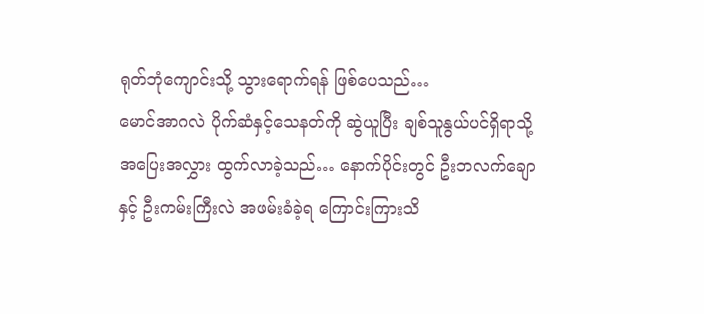ရုတ်ဘုံကျောင်းသို့ သွားရောက်ရန် ဖြစ်ပေသည်…
မောင်အာဂလဲ ပိုက်ဆံနှင့်သေနတ်ကို ဆွဲယူပြီး ချစ်သူနွယ်ပင်ရှိရာသို့ အပြေးအလွှား ထွက်လာခဲ့သည်… နောက်ပိုင်းတွင် ဦးဘလက်ချောနှင့် ဦးကမ်းကြီးလဲ အဖမ်းခံခဲ့ရ ကြောင်းကြားသိ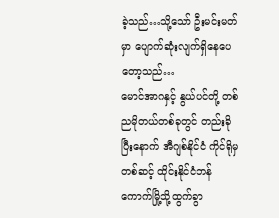ခဲ့သည်…သို့သော် ဦးမင်းမတ်မှာ ပျောက်ဆုံးလျက်ရှိနေပေတော့သည်…
မောင်အာဂနှင့် နွယ်ပင်တို့ တစ်ညမိုတယ်တစ်ခုတွင် တည်းခိုပြီးနောက် အီဂျစ်နိုင်ငံ ကိုင်ရိုမှတစ်ဆင့် ထိုင်းနိုင်ငံဘန်ကောက်မြို့သို့ထွက်ခွာ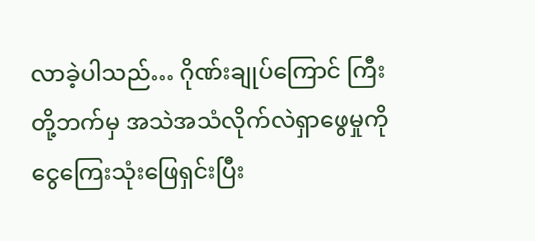လာခဲ့ပါသည်… ဂိုဏ်းချုပ်ကြောင် ကြီးတို့ဘက်မှ အသဲအသံလိုက်လဲရှာဖွေမှုကို ငွေကြေးသုံးဖြေရှင်းပြီး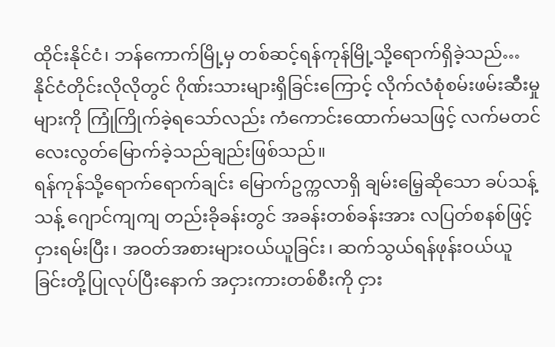ထိုင်းနိုင်ငံ၊ ဘန်ကောက်မြို့မှ တစ်ဆင့်ရန်ကုန်မြို့သို့ရောက်ရှိခဲ့သည်… နိုင်ငံတိုင်းလိုလိုတွင် ဂိုဏ်းသားများရှိခြင်းကြောင့် လိုက်လံစုံစမ်းဖမ်းဆီးမှုများကို ကြုံကြိုက်ခဲ့ရသော်လည်း ကံကောင်းထောက်မသဖြင့် လက်မတင်လေးလွတ်မြောက်ခဲ့သည်ချည်းဖြစ်သည်။
ရန်ကုန်သို့ရောက်ရောက်ချင်း မြောက်ဥက္ကလာရှိ ချမ်းမြေ့ဆိုသော ခပ်သန့်သန့် ဂျောင်ကျကျ တည်းခိုခန်းတွင် အခန်းတစ်ခန်းအား လပြတ်စနစ်ဖြင့်ငှားရမ်းပြီး၊ အဝတ်အစားများဝယ်ယူခြင်း၊ ဆက်သွယ်ရန်ဖုန်းဝယ်ယူခြင်းတို့ပြုလုပ်ပြီးနောက် အငှားကားတစ်စီးကို ငှား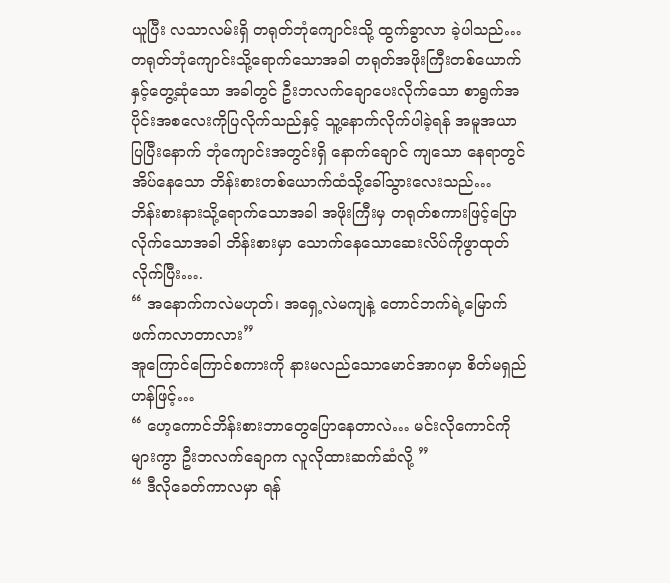ယူပြီး လသာလမ်းရှိ တရုတ်ဘုံကျောင်းသို့ ထွက်ခွာလာ ခဲ့ပါသည်…
တရုတ်ဘုံကျောင်းသို့ရောက်သောအခါ တရုတ်အဖိုးကြီးတစ်ယောက်နှင့်တွေ့ဆုံသော အခါတွင် ဦးဘလက်ချောပေးလိုက်သော စာရွက်အပိုင်းအစလေးကိုပြလိုက်သည်နှင့် သူ့နောက်လိုက်ပါခဲ့ရန် အမူအယာပြပြီးနောက် ဘုံကျောင်းအတွင်းရှိ နောက်ချောင် ကျသော နေရာတွင်အိပ်နေသော ဘိန်းစားတစ်ယောက်ထံသို့ခေါ်သွားလေးသည်…
ဘိန်းစားနားသို့ရောက်သောအခါ အဖိုးကြီးမှ တရုတ်စကားဖြင့်ပြောလိုက်သောအခါ ဘိန်းစားမှာ သောက်နေသောဆေးလိပ်ကိုဖွာထုတ်လိုက်ပြီး….
“ အနောက်ကလဲမဟုတ်၊ အရှေ့လဲမကျနဲ့ တောင်ဘက်ရဲ့မြောက်ဖက်ကလာတာလား”
အူကြောင်ကြောင်စကားကို နားမလည်သောမောင်အာဂမှာ စိတ်မရှည်ဟန်ဖြင့်…
“ ဟေ့ကောင်ဘိန်းစားဘာတွေပြောနေတာလဲ… မင်းလိုကောင်ကိုများကွာ ဦးဘလက်ချောက လူလိုထားဆက်ဆံလို့ ”
“ ဒီလိုခေတ်ကာလမှာ ရန်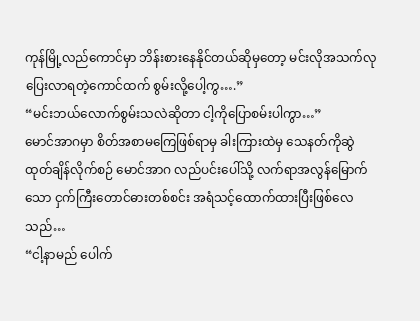ကုန်မြို့လည်ကောင်မှာ ဘိန်းစားနေနိုင်တယ်ဆိုမှတော့ မင်းလိုအသက်လုပြေးလာရတဲ့ကောင်ထက် စွမ်းလို့ပေါ့ကွ….”
“မင်းဘယ်လောက်စွမ်းသလဲဆိုတာ ငါ့ကိုပြောစမ်းပါကွာ…”
မောင်အာဂမှာ စိတ်အစာမကြေဖြစ်ရာမှ ခါးကြားထဲမှ သေနတ်ကိုဆွဲထုတ်ချိန်လိုက်စဉ် မောင်အာဂ လည်ပင်းပေါ်သို့ လက်ရာအလွန်မြောက်သော ငှက်ကြီးတောင်ဓားတစ်စင်း အရံသင့်ထောက်ထားပြီးဖြစ်လေသည်…
“ငါ့နာမည် ပေါက်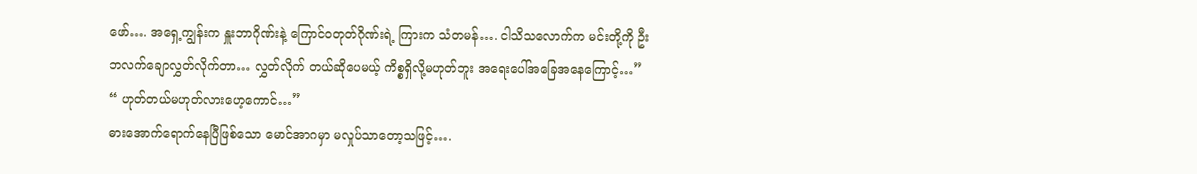ဖော်…. အရှေ့ကျွန်းက နှူးဘာဂိုဏ်းနဲ့ ကြောင်ဝတုတ်ဂိုဏ်းရဲ့ ကြားက သံတမန်…. ငါသိသလောက်က မင်းတို့ကို ဦးဘလက်ချောလွှတ်လိုက်တာ… လွှတ်လိုက် တယ်ဆိုပေမယ့် ကိစ္စရှိလို့မဟုတ်ဘူး အရေးပေါ်အခြေအနေကြောင့်…”
“ ဟုတ်တယ်မဟုတ်လားဟေ့ကောင်…”
ဓားအောက်ရောက်နေပြီဖြစ်သော မောင်အာဂမှာ မလှုပ်သာတော့သဖြင့်….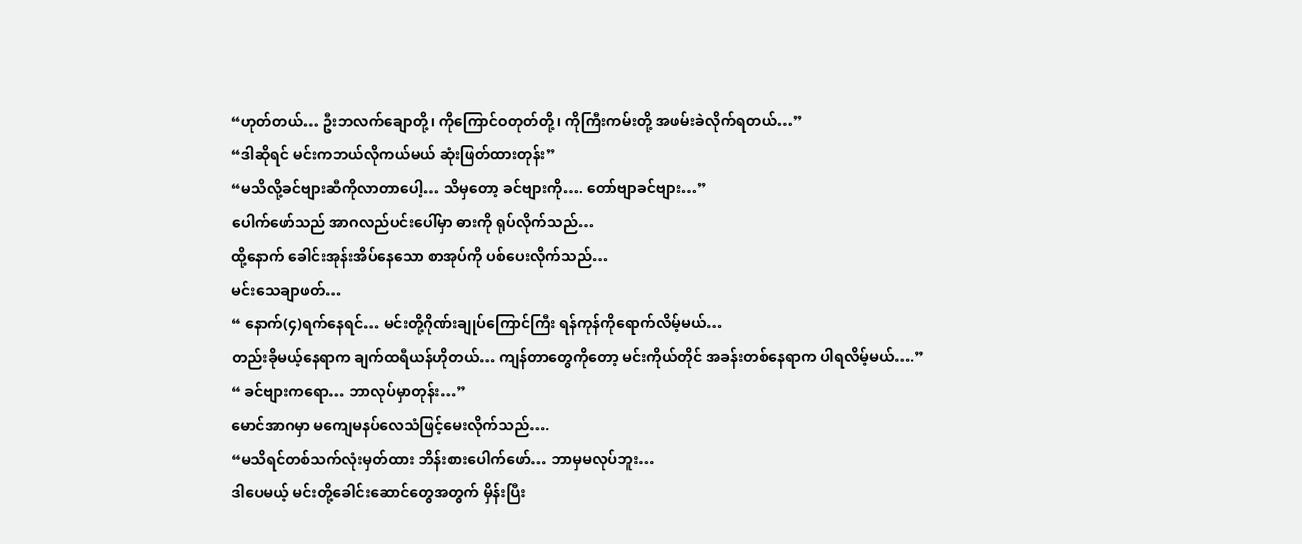“ဟုတ်တယ်… ဦးဘလက်ချောတို့၊ ကိုကြောင်ဝတုတ်တို့၊ ကိုကြီးကမ်းတို့ အဖမ်းခဲလိုက်ရတယ်…”
“ဒါဆိုရင် မင်းကဘယ်လိုကယ်မယ် ဆုံးဖြတ်ထားတုန်း”
“မသိလို့ခင်ဗျားဆီကိုလာတာပေါ့… သိမှတော့ ခင်ဗျားကို…. တော်ဗျာခင်ဗျား…”
ပေါက်ဖော်သည် အာဂလည်ပင်းပေါ်မှာ ဓားကို ရုပ်လိုက်သည်…
ထို့နောက် ခေါင်းအုန်းအိပ်နေသော စာအုပ်ကို ပစ်ပေးလိုက်သည်…
မင်းသေချာဖတ်…
“ နောက်(၄)ရက်နေရင်… မင်းတို့ဂိုဏ်းချုပ်ကြောင်ကြီး ရန်ကုန်ကိုရောက်လိမ့်မယ်…
တည်းခိုမယ့်နေရာက ချက်ထရီယန်ဟိုတယ်… ကျန်တာတွေကိုတော့ မင်းကိုယ်တိုင် အခန်းတစ်နေရာက ပါရလိမ့်မယ်….”
“ ခင်ဗျားကရော… ဘာလုပ်မှာတုန်း…”
မောင်အာဂမှာ မကျေမနပ်လေသံဖြင့်မေးလိုက်သည်….
“မသိရင်တစ်သက်လုံးမှတ်ထား ဘိန်းစားပေါက်ဖော်… ဘာမှမလုပ်ဘူး…
ဒါပေမယ့် မင်းတို့ခေါင်းဆောင်တွေအတွက် မှိန်းပြီး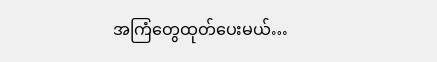အကြံတွေထုတ်ပေးမယ်…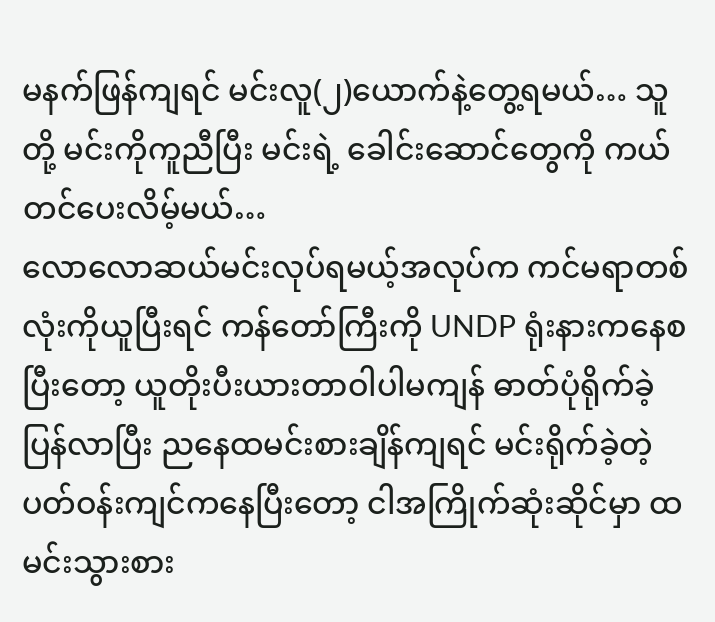မနက်ဖြန်ကျရင် မင်းလူ(၂)ယောက်နဲ့တွေ့ရမယ်… သူတို့ မင်းကိုကူညီပြီး မင်းရဲ့ ခေါင်းဆောင်တွေကို ကယ်တင်ပေးလိမ့်မယ်…
လောလောဆယ်မင်းလုပ်ရမယ့်အလုပ်က ကင်မရာတစ်လုံးကိုယူပြီးရင် ကန်တော်ကြီးကို UNDP ရုံးနားကနေစပြီးတော့ ယူတိုးပီးယားတာဝါပါမကျန် ဓာတ်ပုံရိုက်ခဲ့ ပြန်လာပြီး ညနေထမင်းစားချိန်ကျရင် မင်းရိုက်ခဲ့တဲ့ ပတ်ဝန်းကျင်ကနေပြီးတော့ ငါအကြိုက်ဆုံးဆိုင်မှာ ထမင်းသွားစား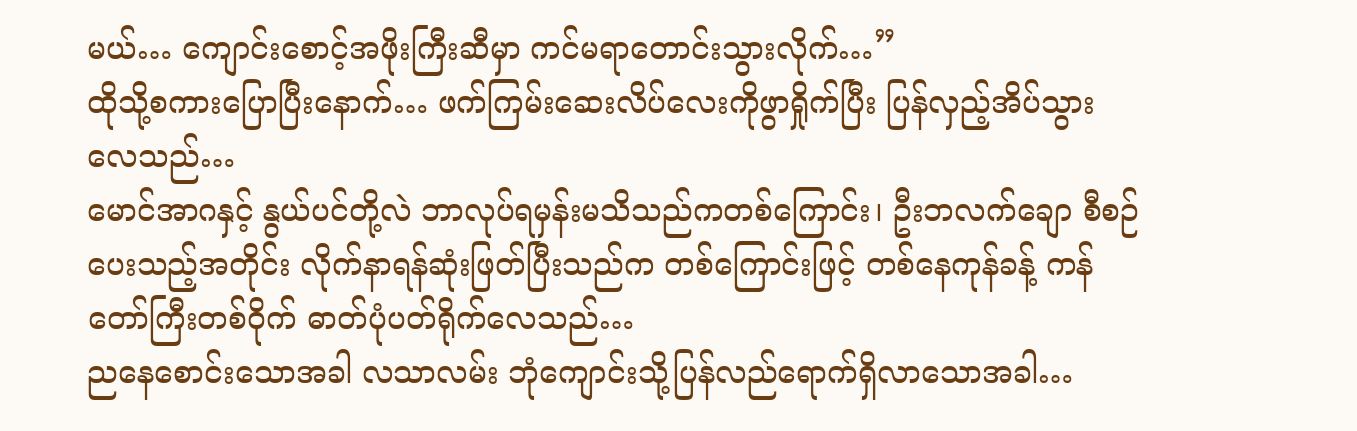မယ်… ကျောင်းစောင့်အဖိုးကြီးဆီမှာ ကင်မရာတောင်းသွားလိုက်…”
ထိုသို့စကားပြောပြီးနောက်… ဖက်ကြမ်းဆေးလိပ်လေးကိုဖွာရှိုက်ပြီး ပြန်လှည့်အိပ်သွားလေသည်…
မောင်အာဂနှင့် နွယ်ပင်တို့လဲ ဘာလုပ်ရမှန်းမသိသည်ကတစ်ကြောင်း၊ ဦးဘလက်ချော စီစဉ်ပေးသည့်အတိုင်း လိုက်နာရန်ဆုံးဖြတ်ပြီးသည်က တစ်ကြောင်းဖြင့် တစ်နေကုန်ခန့် ကန်တော်ကြီးတစ်ဝိုက် ဓာတ်ပုံပတ်ရိုက်လေသည်…
ညနေစောင်းသောအခါ လသာလမ်း ဘုံကျောင်းသို့ပြန်လည်ရောက်ရှိလာသောအခါ…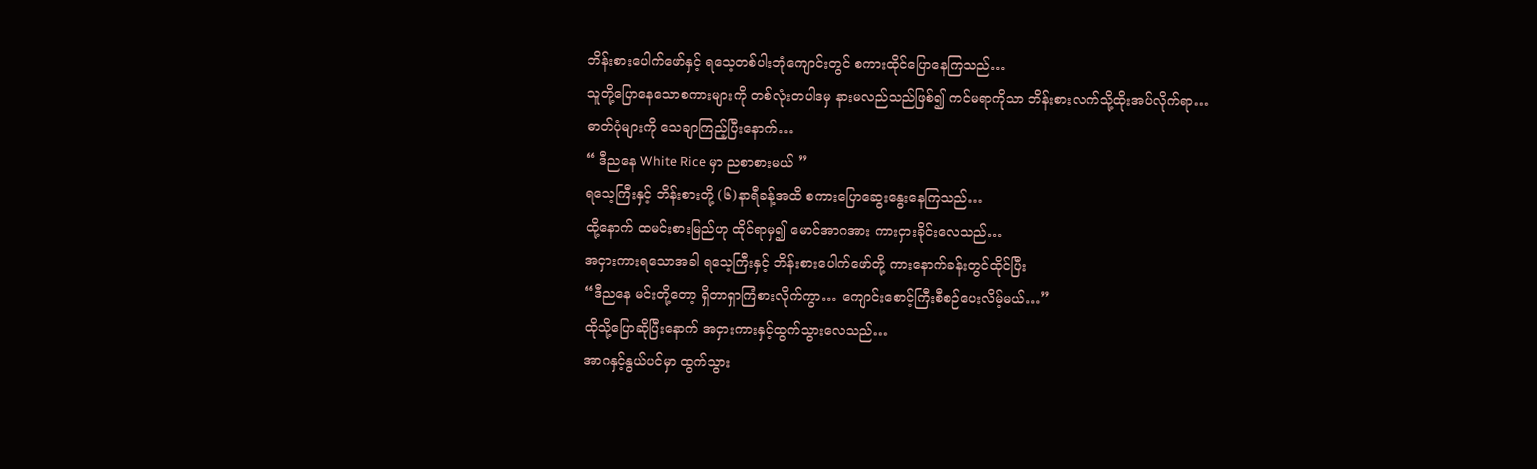ဘိန်းစားပေါက်ဖော်နှင့် ရသေ့တစ်ပါးဘုံကျောင်းတွင် စကားထိုင်ပြောနေကြသည်…
သူတို့ပြောနေသောစကားများကို တစ်လုံးတပါဒမှ နားမလည်သည်ဖြစ်၍ ကင်မရာကိုသာ ဘိန်းစားလက်သို့ထိုးအပ်လိုက်ရာ…
ဓာတ်ပုံများကို သေချာကြည့်ပြီးနောက်…
“ ဒီညနေ White Rice မှာ ညစာစားမယ် ”
ရသေ့ကြီးနှင့် ဘိန်းစားတို့ (၆)နာရီခန့်အထိ စကားပြောဆွေးနွေးနေကြသည်…
ထို့နောက် ထမင်းစားမြည်ဟု ထိုင်ရာမှ၍ မောင်အာဂအား ကားငှားခိုင်းလေသည်…
အငှားကားရသောအခါ ရသေ့ကြီးနှင့် ဘိန်းစားပေါက်ဖော်တို့ ကားနောက်ခန်းတွင်ထိုင်ပြီး
“ဒီညနေ မင်းတို့တော့ ရှိတာရှာကြံစားလိုက်ကွာ… ကျောင်းစောင့်ကြီးစီစဉ်ပေးလိမ့်မယ်…”
ထိုသို့ပြောဆိုပြီးနောက် အငှားကားနှင့်ထွက်သွားလေသည်…
အာဂနှင့်နွယ်ပင်မှာ ထွက်သွား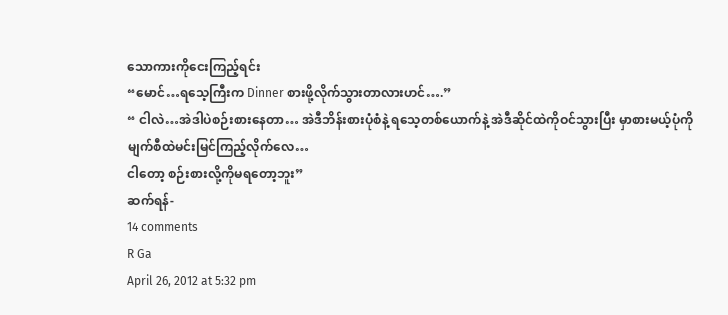သောကားကိုငေးကြည့်ရင်း
“မောင်…ရသေ့ကြီးက Dinner စားဖို့လိုက်သွားတာလားဟင်….”
“ ငါလဲ…အဲဒါပဲစဉ်းစားနေတာ… အဲဒီဘိန်းစားပုံစံနဲ့ ရသေ့တစ်ယောက်နဲ့ အဲဒီဆိုင်ထဲကိုဝင်သွားပြီး မှာစားမယ့်ပုံကို မျက်စီထဲမင်းမြင်ကြည့်လိုက်လေ…
ငါတော့ စဉ်းစားလို့ကိုမရတော့ဘူး”
ဆက်ရန်-
14 comments
R Ga
April 26, 2012 at 5:32 pm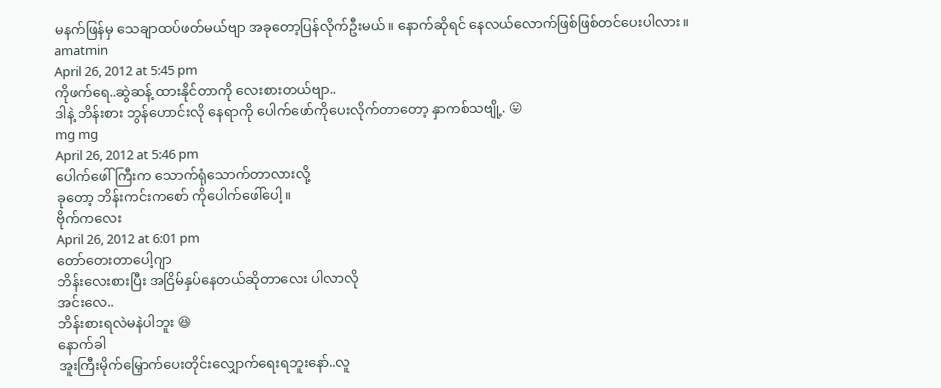မနက်ဖြန်မှ သေချာထပ်ဖတ်မယ်ဗျာ အခုတော့ပြန်လိုက်ဦးမယ်။ နောက်ဆိုရင် နေလယ်လောက်ဖြစ်ဖြစ်တင်ပေးပါလား။
amatmin
April 26, 2012 at 5:45 pm
ကိုဖက်ရေ..ဆွဲဆန့် ထားနိုင်တာကို လေးစားတယ်ဗျာ..
ဒါနဲ့ ဘိန်းစား ဘွန်ဟောင်းလို နေရာကို ပေါက်ဖော်ကိုပေးလိုက်တာတော့ နှာကစ်သဗျို့. 😛
mg mg
April 26, 2012 at 5:46 pm
ပေါက်ဖေါ်ကြီးက သောက်ရုံသောက်တာလားလို့
ခုတော့ ဘိန်းကင်းကစော် ကိုပေါက်ဖေါ်ပေါ့။
ဗိုက်ကလေး
April 26, 2012 at 6:01 pm
တော်တေးတာပေါ့ဂျာ
ဘိန်းလေးစားပြီး အငြိမ်နှပ်နေတယ်ဆိုတာလေး ပါလာလို
အင်းလေ..
ဘိန်းစားရလဲမနဲပါဘူး 😆
နောက်ခါ
အူးကြီးမိုက်မြှောက်ပေးတိုင်းလျှောက်ရေးရဘူးနော်..လူ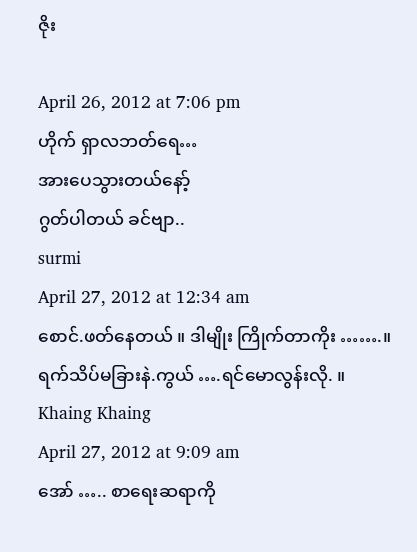ဇိုး

April 26, 2012 at 7:06 pm
ဟိုက် ရှာလဘတ်ရေ…
အားပေသွားတယ်နော့်
ဂွတ်ပါတယ် ခင်ဗျာ..
surmi
April 27, 2012 at 12:34 am
စောင်.ဖတ်နေတယ် ။ ဒါမျိုး ကြိုက်တာကိုး …….။
ရက်သိပ်မခြားနဲ.ကွယ် ….ရင်မောလွန်းလို. ။
Khaing Khaing
April 27, 2012 at 9:09 am
အော် ….. စာရေးဆရာကို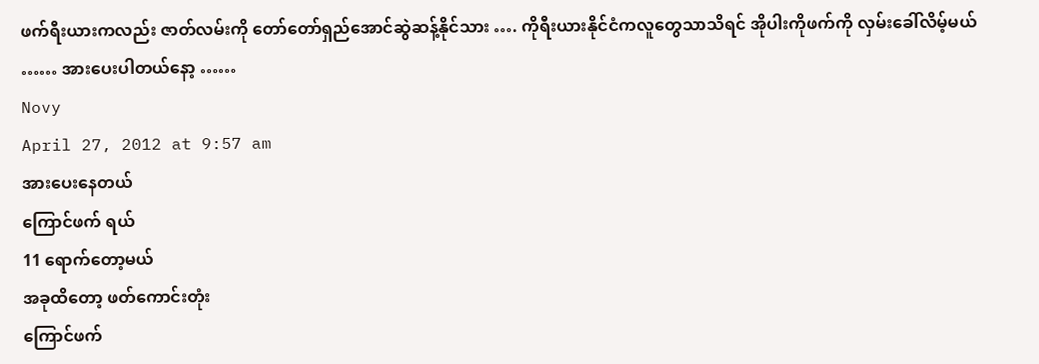ဖက်ရီးယားကလည်း ဇာတ်လမ်းကို တော်တော်ရှည်အောင်ဆွဲဆန့်နိုင်သား …. ကိုရီးယားနိုင်ငံကလူတွေသာသိရင် အိုပါးကိုဖက်ကို လှမ်းခေါ်လိမ့်မယ် …… အားပေးပါတယ်နော့ ……
Novy
April 27, 2012 at 9:57 am
အားပေးနေတယ်
ကြောင်ဖက် ရယ်
11 ရောက်တော့မယ်
အခုထိတော့ ဖတ်ကောင်းတုံး
ကြောင်ဖက်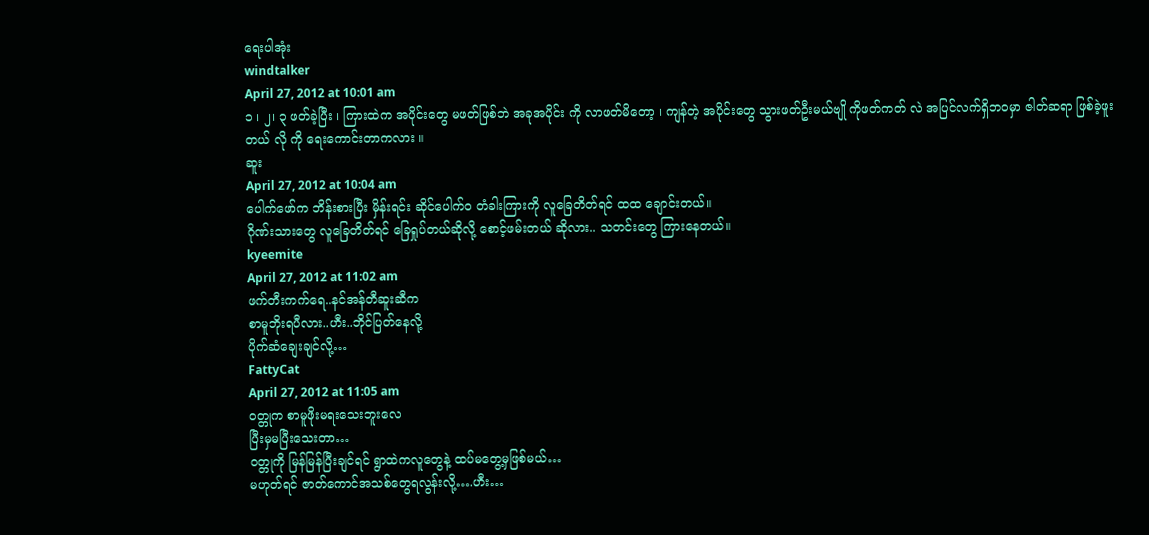ရေးပါအုံး
windtalker
April 27, 2012 at 10:01 am
၁ ၊ ၂၊ ၃ ဖတ်ခဲ့ပြီး ၊ ကြားထဲက အပိုင်းတွေ မဖတ်ဖြစ်ဘဲ အခုအပိုင်း ကို လာဖတ်မိတော့ ၊ ကျန်တဲ့ အပိုင်းတွေ သွားဖတ်ဦးမယ်ဗျို ကိုဖတ်ကတ် လဲ အပြင်လက်ရှိဘဝမှာ ဇါတ်ဆရာ ဖြစ်ခဲ့ဖူးတယ် လို ကို ရေးကောင်းတာကလား ။
ဆူး
April 27, 2012 at 10:04 am
ပေါက်ဖော်က ဘိန်းစားပြီး မှိန်းရင်း ဆိုင်ပေါက်ဝ တံခါးကြားကို လူခြေတိတ်ရင် ထထ ချောင်းတယ်။
ဂိုဏ်းသားတွေ လူခြေတိတ်ရင် ခြေရှုပ်တယ်ဆိုလို့ စောင့်ဖမ်းတယ် ဆိုလား.. သတင်းတွေ ကြားနေတယ်။
kyeemite
April 27, 2012 at 11:02 am
ဖက်တီးကက်ရေ..နင်အန်တီဆူးဆီက
စာမူဘိုးရပီလား..ဟီး..ဘိုင်ပြတ်နေလို့
ပိုက်ဆံချေးချင်လို့…
FattyCat
April 27, 2012 at 11:05 am
ဝတ္တုက စာမူဖိုးမရးသေးဘူးလေ
ပြီးမှမပြီးသေးတာ…
ဝတ္တုကို မြန်မြန်ပြီးချင်ရင် ရွာထဲကလူတွေနဲ့ ထပ်မတွေ့မှဖြစ်မယ်…
မဟုတ်ရင် ဇာတ်ကောင်အသစ်တွေရလွန်းလို့….ဟီး…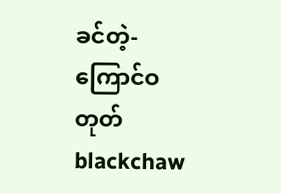ခင်တဲ့-
ကြောင်ဝတုတ်
blackchaw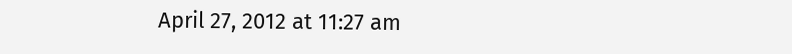April 27, 2012 at 11:27 am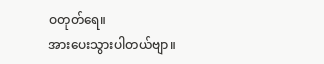ဝတုတ်ရေ။
အားပေးသွားပါတယ်ဗျာ။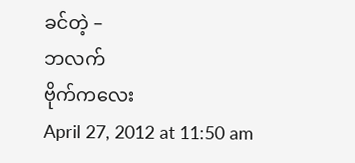ခင်တဲ့ –
ဘလက်
ဗိုက်ကလေး
April 27, 2012 at 11:50 am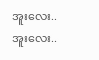အူးလေး..အူးလေး..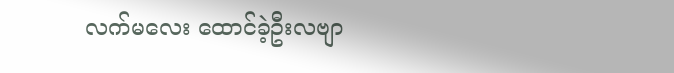လက်မလေး ထောင်ခဲ့ဦးလဗျာ